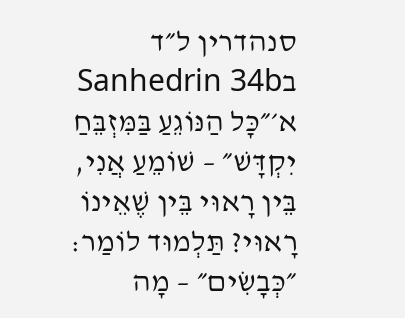סנהדרין ל״ד בSanhedrin 34b
א׳״כָּל הַנּוֹגֵעַ בַּמִּזְבֵּחַ יִקְדָּשׁ״ – שׁוֹמֵעַ אֲנִי, בֵּין רָאוּי בֵּין שֶׁאֵינוֹ רָאוּי? תַּלְמוּד לוֹמַר: ״כְּבָשִׂים״ – מָה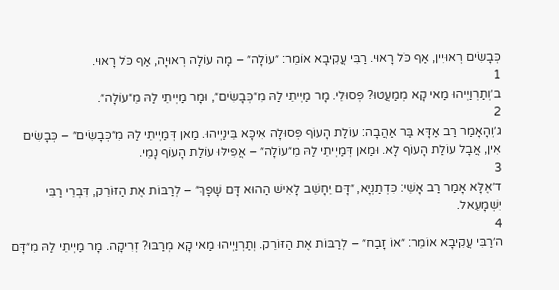כְּבָשִׂים רְאוּיִין, אַף כֹּל רָאוּי. רַבִּי עֲקִיבָא אוֹמֵר: ״עוֹלָה״ – מָה עוֹלָה רְאוּיָה, אַף כֹּל רָאוּי.
1
ב׳וְתַרְוַיְיהוּ מַאי קָא מְמַעֲטוּ? פְּסוּלֵי. מָר מַיְיתֵי לַהּ מִ״כְּבָשִׂים״, וּמָר מַיְיתֵי לַהּ מֵ״עוֹלָה״.
2
ג׳וְהָאָמַר רַב אַדָּא בַּר אַהֲבָה: עוֹלַת הָעוֹף פְּסוּלָה אִיכָּא בֵּינַיְיהוּ. מַאן דְּמַיְיתֵי לַהּ מִ״כְּבָשִׂים״ – כְּבָשִׂים אִין, אֲבָל עוֹלַת הָעוֹף לָא. וּמַאן דְּמַיְיתֵי לַהּ מֵ״עוֹלָה״ – אֲפִילּוּ עוֹלַת הָעוֹף נָמֵי.
3
ד׳אֶלָּא אָמַר רַב אָשֵׁי: כִּדְתַנְיָא, ״דָּם יֵחָשֵׁב לָאִישׁ הַהוּא דָּם שָׁפָךְ״ – לְרַבּוֹת אֶת הַזּוֹרֵק, דִּבְרֵי רַבִּי יִשְׁמָעֵאל.
4
ה׳רַבִּי עֲקִיבָא אוֹמֵר: ״אוֹ זָבַח״ – לְרַבּוֹת אֶת הַזּוֹרֵק. וְתַרְוַיְיהוּ מַאי קָא מְרַבּוּ? זְרִיקָה. מָר מַיְיתֵי לַהּ מִ״דָּם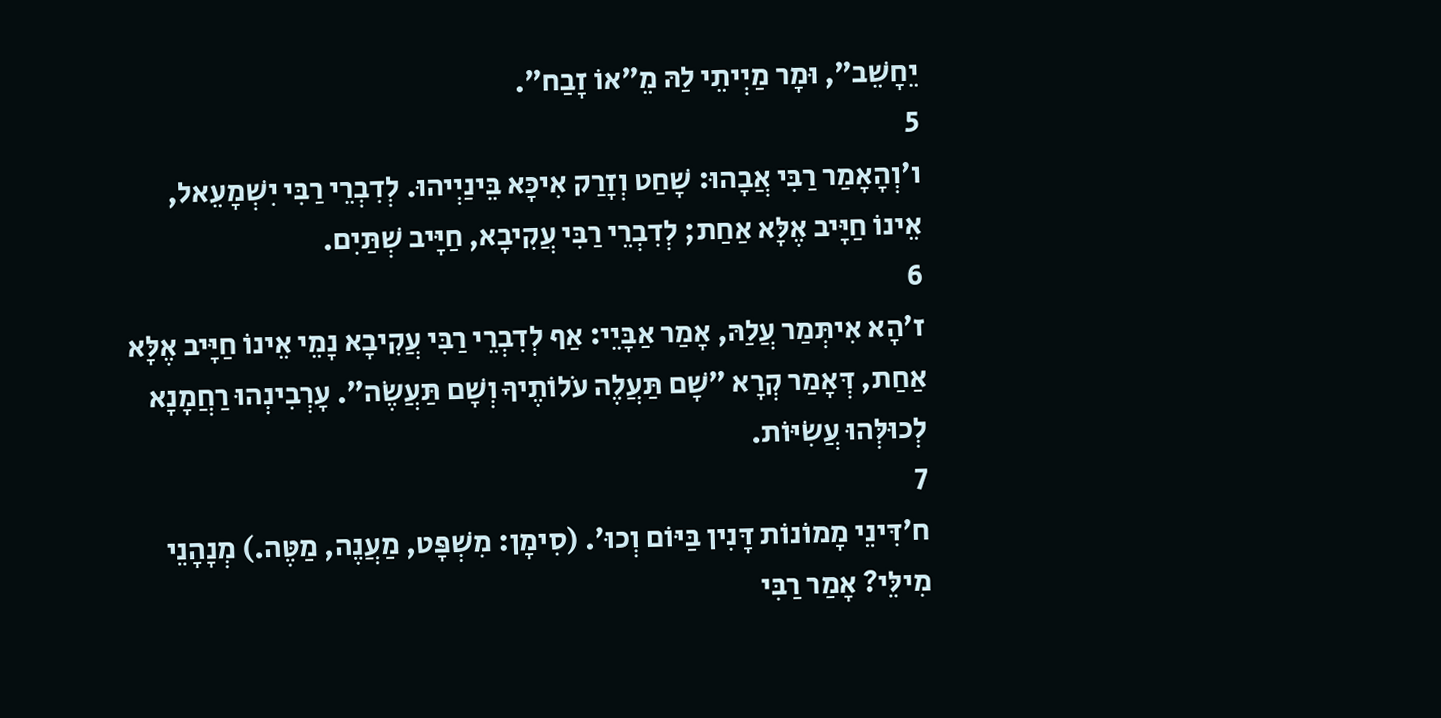יֵחָשֵׁב״, וּמָר מַיְיתֵי לַהּ מֵ״אוֹ זָבַח״.
5
ו׳וְהָאָמַר רַבִּי אֲבָהוּ: שָׁחַט וְזָרַק אִיכָּא בֵּינַיְיהוּ. לְדִבְרֵי רַבִּי יִשְׁמָעֵאל, אֵינוֹ חַיָּיב אֶלָּא אַחַת; לְדִבְרֵי רַבִּי עֲקִיבָא, חַיָּיב שְׁתַּיִם.
6
ז׳הָא אִיתְּמַר עֲלַהּ, אָמַר אַבָּיֵי: אַף לְדִבְרֵי רַבִּי עֲקִיבָא נָמֵי אֵינוֹ חַיָּיב אֶלָּא אַחַת, דְּאָמַר קְרָא ״שָׁם תַּעֲלֶה עֹלוֹתֶיךָ וְשָׁם תַּעֲשֶׂה״. עָרְבִינְהוּ רַחֲמָנָא לְכוּלְּהוּ עֲשִׂיּוֹת.
7
ח׳דִּינֵי מָמוֹנוֹת דָּנִין בַּיּוֹם וְכוּ׳. (סִימָן: מִשְׁפָּט, מַעֲנֶה, מַטֶּה.) מְנָהָנֵי מִילֵּי? אָמַר רַבִּי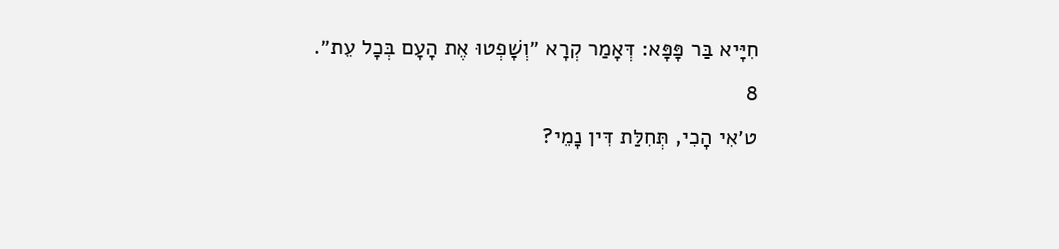חִיָּיא בַּר פָּפָּא: דְּאָמַר קְרָא ״וְשָׁפְטוּ אֶת הָעָם בְּכׇל עֵת״.
8
ט׳אִי הָכִי, תְּחִלַּת דִּין נָמֵי?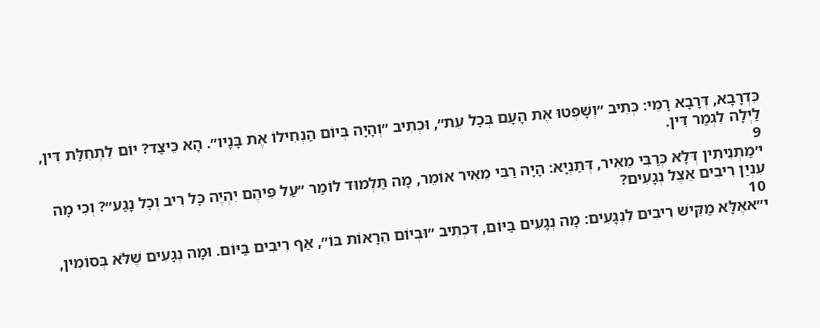כִּדְרָבָא, דְּרָבָא רָמֵי: כְּתִיב ״וְשָׁפְטוּ אֶת הָעָם בְּכׇל עֵת״, וּכְתִיב ״וְהָיָה בְּיוֹם הַנְחִילוֹ אֶת בָּנָיו״. הָא כֵּיצַד? יוֹם לִתְחִלַּת דִּין, לַיְלָה לִגְמַר דִּין.
9
י׳מַתְנִיתִין דְּלָא כְּרַבִּי מֵאִיר, דְּתַנְיָא: הָיָה רַבִּי מֵאִיר אוֹמֵר, מָה תַּלְמוּד לוֹמַר ״עַל פִּיהֶם יִהְיֶה כׇּל רִיב וְכׇל נָגַע״? וְכִי מָה עִנְיַן רִיבִים אֵצֶל נְגָעִים?
10
י״אאֶלָּא מַקִּישׁ רִיבִים לִנְגָעִים: מָה נְגָעִים בַּיּוֹם, דִּכְתִיב ״וּבְיוֹם הֵרָאוֹת בּוֹ״, אַף רִיבִים בַּיּוֹם. וּמָה נְגָעִים שֶׁלֹּא בְּסוֹמִין,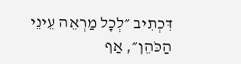דִּכְתִיב ״לְכׇל מַרְאֵה עֵינֵי הַכֹּהֵן״, אַף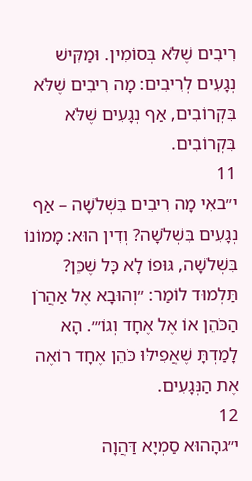רִיבִים שֶׁלֹּא בְּסוֹמִין. וּמַקִּישׁ נְגָעִים לְרִיבִים: מָה רִיבִים שֶׁלֹּא בִּקְרוֹבִים, אַף נְגָעִים שֶׁלֹּא בִּקְרוֹבִים.
11
י״באִי מָה רִיבִים בִּשְׁלֹשָׁה – אַף נְגָעִים בִּשְׁלֹשָׁה? וְדִין הוּא: מָמוֹנוֹ בִּשְׁלֹשָׁה, גּוּפוֹ לָא כׇּל שֶׁכֵּן? תַּלְמוּד לוֹמַר: ״וְהוּבָא אֶל אַהֲרֹן הַכֹּהֵן אוֹ אֶל אֶחָד וְגוֹ׳״. הָא לָמַדְתָּ שֶׁאֲפִילּוּ כֹּהֵן אֶחָד רוֹאֶה אֶת הַנְּגָעִים.
12
י״גהָהוּא סַמְיָא דַּהֲוָה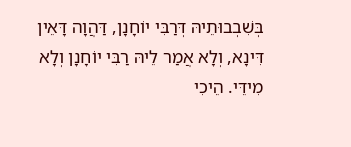בְּשִׁבְבוּתֵיהּ דְּרַבִּי יוֹחָנָן, דַּהֲוָה דָּאֵין דִּינָא, וְלָא אֲמַר לֵיהּ רַבִּי יוֹחָנָן וְלָא מִידֵּי. הֵיכִי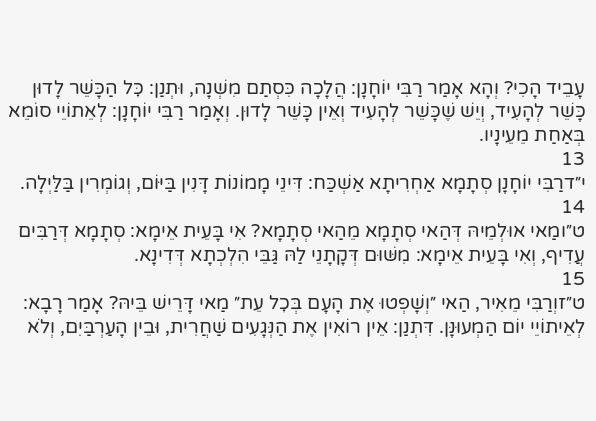עָבֵיד הָכִי? וְהָא אָמַר רַבִּי יוֹחָנָן: הֲלָכָה כִּסְתַם מִשְׁנָה, וּתְנַן: כׇּל הַכָּשֵׁר לָדוּן כָּשֵׁר לְהָעִיד, וְיֵשׁ שֶׁכָּשֵׁר לְהָעִיד וְאֵין כָּשֵׁר לָדוּן. וְאָמַר רַבִּי יוֹחָנָן: לְאֵתוֹיֵי סוֹמֵא בְּאַחַת מֵעֵינָיו.
13
י״דרַבִּי יוֹחָנָן סְתָמָא אַחְרִיתָא אַשְׁכַּח: דִּינֵי מָמוֹנוֹת דָּנִין בַּיּוֹם, וְגוֹמְרִין בַּלַּיְלָה.
14
ט״ומַאי אוּלְמֵיהּ דְּהַאי סְתָמָא מֵהַאי סְתָמָא? אִי בָּעֵית אֵימָא: סְתָמָא דְּרַבִּים עֲדִיף, וְאִי בָּעֵית אֵימָא: מִשּׁוּם דְּקָתָנֵי לַהּ גַּבֵּי הִלְכְתָא דְּדִינָא.
15
ט״זוְרַבִּי מֵאִיר, הַאי ״וְשָׁפְטוּ אֶת הָעָם בְּכׇל עֵת״ מַאי דָּרֵישׁ בֵּיהּ? אָמַר רָבָא: לְאֵיתוֹיֵי יוֹם הַמְעוּנָּן. דִּתְנַן: אֵין רוֹאִין אֶת הַנְּגָעִים שַׁחֲרִית, וּבֵין הָעַרְבַּיִם, וְלֹא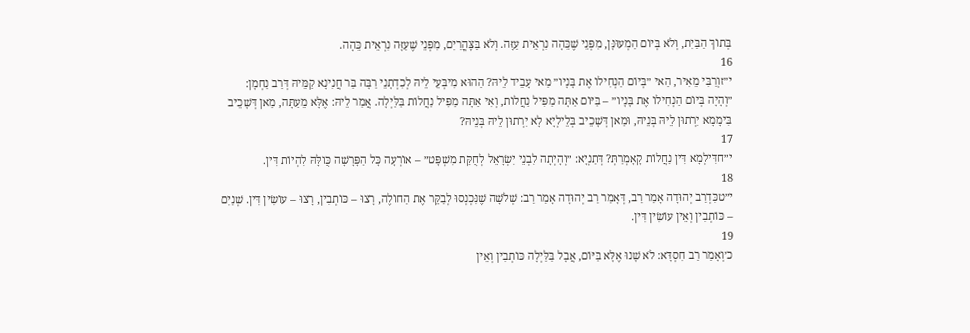בְּתוֹךְ הַבַּיִת, וְלֹא בְּיוֹם הַמְעוּנָּן, מִפְּנֵי שֶׁכֵּהָה נִרְאֵית עַזָּה. וְלֹא בַּצׇּהֳרַיִם, מִפְּנֵי שֶׁעַזָּה נִרְאֵית כֵּהָה.
16
י״זוְרַבִּי מֵאִיר, הַאי ״בְּיוֹם הַנְחִילוֹ אֶת בָּנָיו״ מַאי עָבֵיד לֵיהּ? הַהוּא מִיבְּעֵי לֵיהּ לְכִדְתָנֵי רַבָּה בַּר חֲנִינָא קַמֵּיהּ דְּרַב נַחְמָן: ״וְהָיָה בְּיוֹם הַנְחִילוֹ אֶת בָּנָיו״ – בַּיּוֹם אַתָּה מַפִּיל נַחֲלוֹת, וְאִי אַתָּה מַפִּיל נַחֲלוֹת בַּלַּיְלָה. אֲמַר לֵיהּ: אֶלָּא מֵעַתָּה, מַאן דְּשָׁכֵיב בִּימָמָא יִרְתוּן לֵיהּ בְּנֵיהּ, וּמַאן דְּשָׁכֵיב בְּלֵילְיָא לָא יִרְתוּן לֵיהּ בְּנֵיהּ?
17
י״חדִּילְמָא דִּין נַחֲלוֹת קָאָמְרַתְּ? דְּתַנְיָא: ״וְהָיְתָה לִבְנֵי יִשְׂרָאֵל לְחֻקַּת מִשְׁפָּט״ – אוֹרְעָה כָּל הַפָּרָשָׁה כֻּולָּהּ לִהְיוֹת דִּין.
18
י״טכִּדְרַב יְהוּדָה אָמַר רַב, דְּאָמַר רַב יְהוּדָה אָמַר רַב: שְׁלֹשָׁה שֶׁנִּכְנְסוּ לְבַקֵּר אֶת הַחוֹלֶה, רָצוּ – כּוֹתְבִין, רָצוּ – עוֹשִׂין דִּין. שְׁנַיִם – כּוֹתְבִין וְאֵין עוֹשִׂין דִּין.
19
כ׳וְאָמַר רַב חִסְדָּא: לֹא שָׁנוּ אֶלָּא בַּיּוֹם, אֲבָל בַּלַּיְלָה כּוֹתְבִין וְאֵין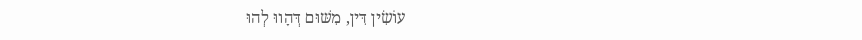עוֹשִׂין דִּין, מִשּׁוּם דְּהָווּ לְהוּ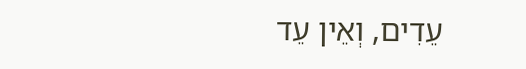עֵדִים, וְאֵין עֵד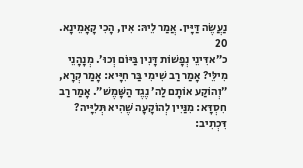נַעֲשֶׂה דַּיָּין. אֲמַר לֵיהּ: אִין, הָכִי קָאָמֵינָא.
20
כ״אדִּינֵי נְפָשׁוֹת דָּנִין בַּיּוֹם וְכוּ׳. מְנָהָנֵי מִילֵּי? אָמַר רַב שִׁימִי בַּר חִיָּיא: אָמַר קְרָא, ״וְהוֹקַע אוֹתָם לַה׳ נֶגֶד הַשָּׁמֶשׁ״. אָמַר רַב חִסְדָּא: מִנַּיִין לְהוֹקָעָה שֶׁהִיא תְּלִיָּיה? דִּכְתִיב: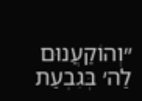״וְהוֹקַעֲנוּם לַה׳ בְּגִבְעַת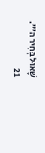שָׁאוּל בְּחִיר ה׳״.
21